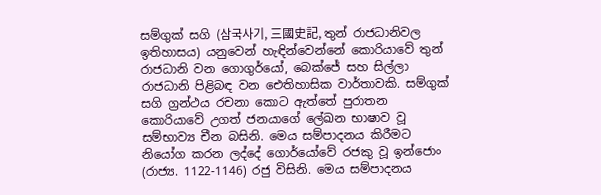සම්ගුක් සගි (삼국사기, 三國史記, තුන් රාජධානිවල ඉතිහාසය) යනුවෙන් හැඳින්වෙන්නේ කොරියාවේ තුන් රාජධානි වන ගොගුර්යෝ, බෙක්ජේ සහ සිල්ලා රාජධානි පිළිබඳ වන ඓතිහාසික වාර්තාවකි. සම්ගුක් සගි ග්‍රන්ථය රචනා කොට ඇත්තේ පුරාතන කොරියාවේ උගත් ජනයාගේ ලේඛන භාෂාව වූ සම්භාව්‍ය චීන බසිනි. මෙය සම්පාදනය කිරීමට නියෝග කරන ලද්දේ ගොර්යෝවේ රජකු වූ ඉන්ජොං (රාජ්‍ය. 1122-1146) රජු විසිනි. මෙය සම්පාදනය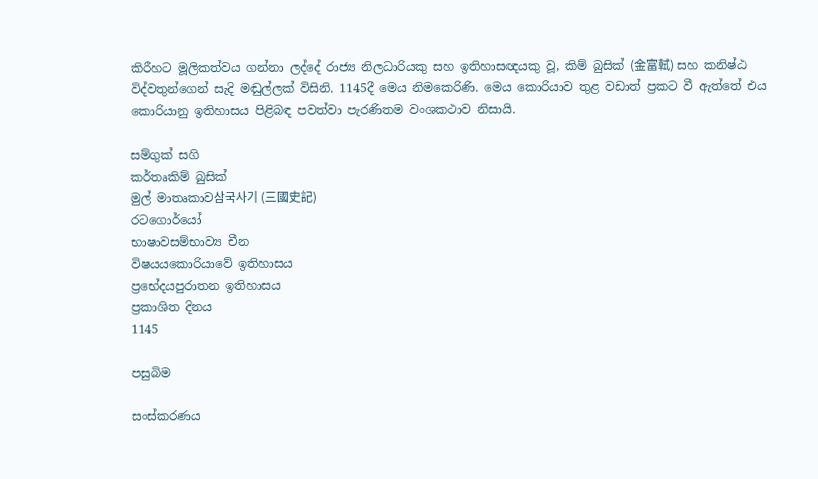කිරීහට මූලිකත්වය ගන්නා ලද්දේ රාජ්‍ය නිලධාරියකු සහ ඉතිහාසඥයකු වූ, කිම් බුසික් (金富軾) සහ කනිෂ්ඨ විද්වතුන්ගෙන් සැදි මඬුල්ලක් විසිනි. 1145දී මෙය නිමකෙරිණි. මෙය කොරියාව තුළ වඩාත් ප්‍රකට වී ඇත්තේ එය කොරියානු ඉතිහාසය පිළිබඳ පවත්වා පැරණිතම වංශකථාව නිසායි.

සම්ගුක් සගි
කර්තෘකිම් බුසික්
මුල් මාතෘකාව삼국사기 (三國史記)
රටගොර්යෝ
භාෂාවසම්භාව්‍ය චීන
විෂයයකොරියාවේ ඉතිහාසය
ප්‍රභේදයපුරාතන ඉතිහාසය
ප්‍රකාශිත දිනය
1145

පසුබිම

සංස්කරණය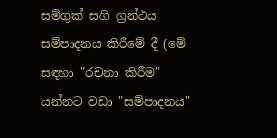සම්ගුක් සගි ග්‍රන්ථය සම්පාදනය කිරීමේ දී (මේ සඳහා "රචනා කිරීම" යන්නට වඩා "සම්පාදනය"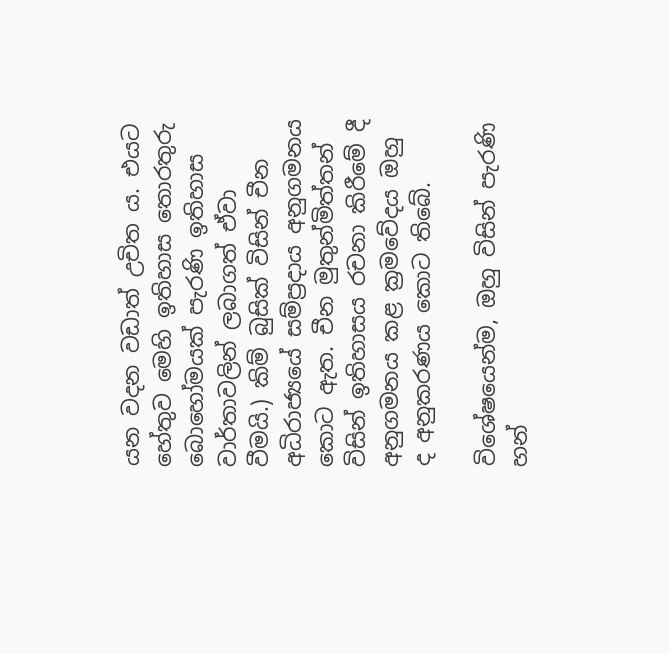යන වදන වඩාත් උචිත ය. එයට හේතුව මෙහි ඉතිහාස තොරතුරු බොහෝමයක් පැරණි ඉතිහාස වාර්තාවලින් ලබාගත් ඒවා වීමයි.) කිම් බුසික් විසින් චීන අධිරාජ්‍යයේ සම්ප්‍රදාය අනුගමනය කොට ඇත. චීන මුතුන්මිත්තන් විසින් ඉතිහාසය රචනා කිරීමේ දී අනුගමනය කළ ක්‍රමවේදය ඔහු ද අනුකරණය කොට තිබේ.

විශේෂයෙන්ම, ඔහු විසින් පැරණි හන්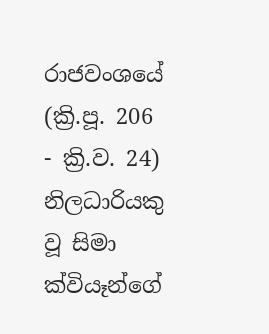රාජවංශයේ (ක්‍රි.පූ. 206 - ක්‍රි.ව. 24) නිලධාරියකු වූ සිමා ක්වියෑන්ගේ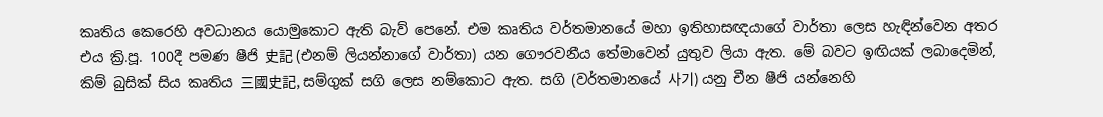කෘතිය කෙරෙහි අවධානය යොමුකොට ඇති බැව් පෙනේ. එම කෘතිය වර්තමානයේ මහා ඉතිහාසඥයාගේ වාර්තා ලෙස හැඳින්වෙන අතර එය ක්‍රි.පූ. 100දී පමණ ෂීජි 史記 (එනම් ලියන්නාගේ වාර්තා) යන ගෞරවනීය තේමාවෙන් යුතුව ලියා ඇත. මේ බවට ඉඟියක් ලබාදෙමින්, කිම් බුසික් සිය කෘතිය 三國史記, සම්ගුක් සගි ලෙස නම්කොට ඇත. සගි (වර්තමානයේ 사기) යනු චීන ෂීජි යන්නෙහි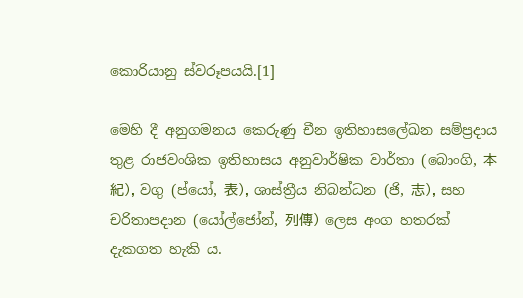කොරියානු ස්වරූපයයි.[1]

මෙහි දී අනුගමනය කෙරුණු චීන ඉතිහාසලේඛන සම්ප්‍රදාය තුළ රාජවංශික ඉතිහාසය අනුවාර්ෂික වාර්තා (බොංගි, 本紀), වගු (ප්යෝ, 表), ශාස්ත්‍රීය නිබන්ධන (ජි, 志), සහ චරිතාපදාන (යෝල්ජෝන්, 列傳) ලෙස අංග හතරක් දැකගත හැකි ය.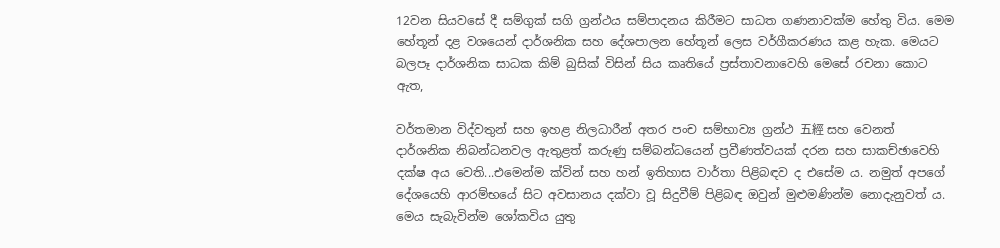12වන සියවසේ දී සම්ගුක් සගි ග්‍රන්ථය සම්පාදනය කිරීමට සාධත ගණනාවක්ම හේතු විය. මෙම හේතූන් දළ වශයෙන් දාර්ශනික සහ දේශපාලන හේතූන් ලෙස වර්ගීකරණය කළ හැක. මෙයට බලපෑ දාර්ශනික සාධක කිම් බුසික් විසින් සිය කෘතියේ ප්‍රස්තාවනාවෙහි මෙසේ රචනා කොට ඇත,

වර්තමාන විද්වතුන් සහ ඉහළ නිලධාරීන් අතර පංච සම්භාව්‍ය ග්‍රන්ථ 五經 සහ වෙනත් දාර්ශනික නිබන්ධනවල ඇතුළත් කරුණු සම්බන්ධයෙන් ප්‍රවීණත්වයක් දරන සහ සාකච්ඡාවෙහි දක්ෂ අය වෙති...එමෙන්ම ක්වින් සහ හන් ඉතිහාස වාර්තා පිළිබඳව ද එසේම ය. නමුත් අපගේ දේශයෙහි ආරම්භයේ සිට අවසානය දක්වා වූ සිදුවීම් පිළිබඳ ඔවුන් මුළුමණින්ම නොදැනුවත් ය. මෙය සැබැවින්ම ශෝකවිය යුතු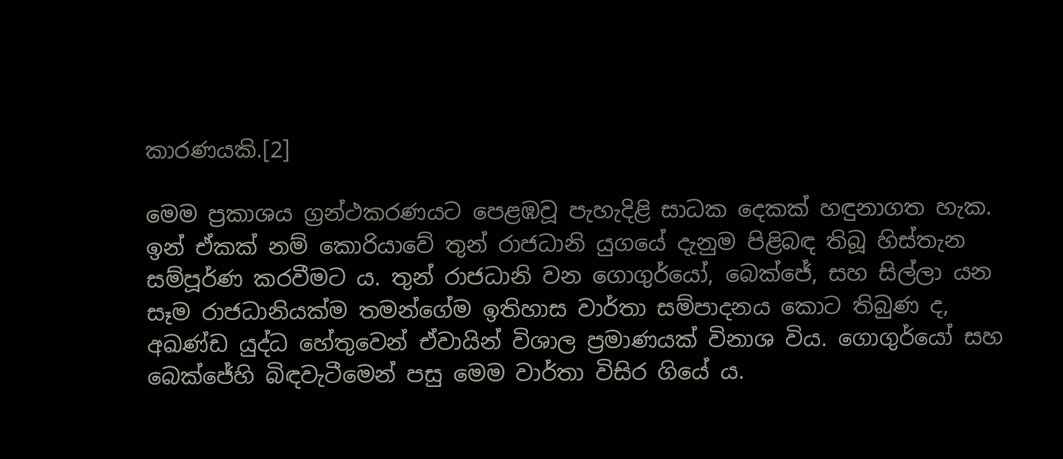කාරණයකි.[2]

මෙම ප්‍රකාශය ග්‍රන්ථකරණයට පෙළඹවූ පැහැදිළි සාධක දෙකක් හඳුනාගත හැක. ඉන් ඒකක් නම් කොරියාවේ තුන් රාජධානි යුගයේ දැනුම පිළිබඳ තිබූ හිස්තැන සම්පූර්ණ කරවීමට ය. තුන් රාජධානි වන ගොගුර්යෝ, බෙක්ජේ, සහ සිල්ලා යන සෑම රාජධානියක්ම තමන්ගේම ඉතිහාස වාර්තා සම්පාදනය කොට තිබුණ ද, අඛණ්ඩ යුද්ධ හේතුවෙන් ඒවායින් විශාල ප්‍රමාණයක් විනාශ විය. ගොගුර්යෝ සහ බෙක්ජේහි බිඳවැටීමෙන් පසු මෙම වාර්තා විසිර ගියේ ය.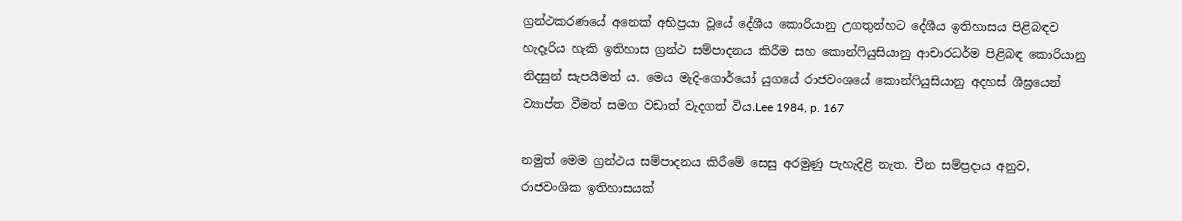ග්‍රන්ථකරණයේ අනෙක් අභිප්‍රයා වූයේ දේශීය කොරියානු උගතුන්හට ‍දේශීය ඉතිහාසය පිළිබඳව හැදෑරිය හැකි ඉතිහාස ග්‍රන්ථ සම්පාදනය කිරීම සහ කොන්ෆියුසියානු ආචාරධර්ම පිළිබඳ කොරියානු නිදසුන් සැපයීමත් ය. මෙය මැදි-ගොර්යෝ යුගයේ රාජවංශයේ කොන්ෆියුසියානු අදහස් ශීඝ්‍රයෙන් ව්‍යාප්ත වීමත් සමග වඩාත් වැදගත් විය.Lee 1984, p. 167

නමුත් මෙම ග්‍රන්ථය සම්පාදනය කිරී‍මේ සෙසු අරමුණු පැහැදිළි නැත. චීන සම්ප්‍රදාය අනුව, රාජවංශික ඉතිහාසයක්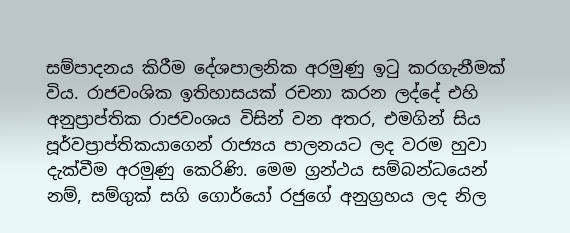සම්පාදනය කිරීම දේශපාලනික අරමුණු ඉටු කරගැනීමක් විය. රාජවංශික ඉතිහාසයක් රචනා කරන ලද්දේ එහි අනුප්‍රාප්තික රාජවංශය විසින් වන අතර, එමගින් සිය පූර්වප්‍රාප්තිකයාගෙන් රාජ්‍යය පාලනයට ලද වරම හුවා දැක්වීම අරමුණු කෙරිණි. මෙම ග්‍රන්ථය සම්බන්ධයෙන් නම්, සම්ගුක් සගි ගොර්යෝ රජුගේ අනුග්‍රහය ලද නිල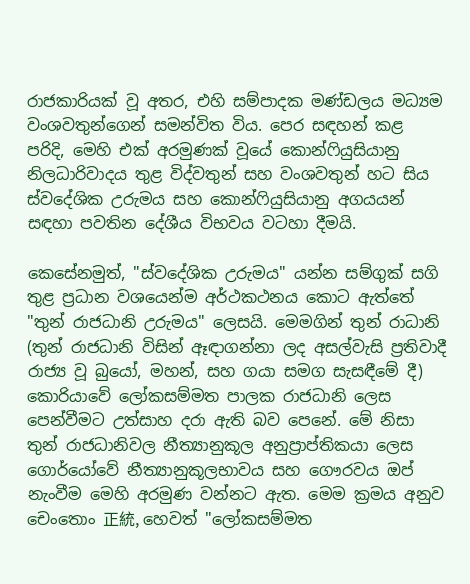රාජකාරියක් වූ අතර, එහි සම්පාදක මණ්ඩලය මධ්‍යම වංශවතුන්ගෙන් සමන්විත විය. පෙර සඳහන් කළ පරිදි, මෙහි එක් අරමුණක් වූයේ කොන්ෆියුසියානු නිලධාරිවාදය තුළ විද්වතුන් සහ වංශවතුන් හට සිය ස්වදේශික උරුමය සහ කොන්ෆියුසියානු අගයයන් සඳහා පවතින දේශීය විභවය වටහා දීමයි.

කෙසේනමුත්, "ස්වදේශික උරුමය" යන්න සම්ගුක් සගි තුළ ප්‍රධාන වශයෙන්ම අර්ථකථනය කොට ඇත්තේ "තුන් රාජධානි උරුමය" ලෙසයි. මෙමගින් තුන් රාධානි (තුන් රාජධානි විසින් ඈඳාගන්නා ලද අසල්වැසි ප්‍රතිවාදී රාජ්‍ය වූ බුයෝ, මහන්, සහ ගයා සමග සැසඳීමේ දී) කොරියාවේ ලෝකසම්මත පාලක රාජධානි ලෙස පෙන්වීමට උත්සාහ දරා ඇති බව පෙනේ. මේ නිසා තුන් රාජධානිවල නීත්‍යානුකූල අනුප්‍රාප්තිකයා ලෙස ගොර්යෝවේ නීත්‍යානුකූලභාවය සහ ගෞරවය ඔප් නැංවීම මෙහි අරමුණ වන්නට ඇත. මෙම ක්‍රමය අනුව චෙංතොං 正統, හෙවත් "ලෝකසම්මත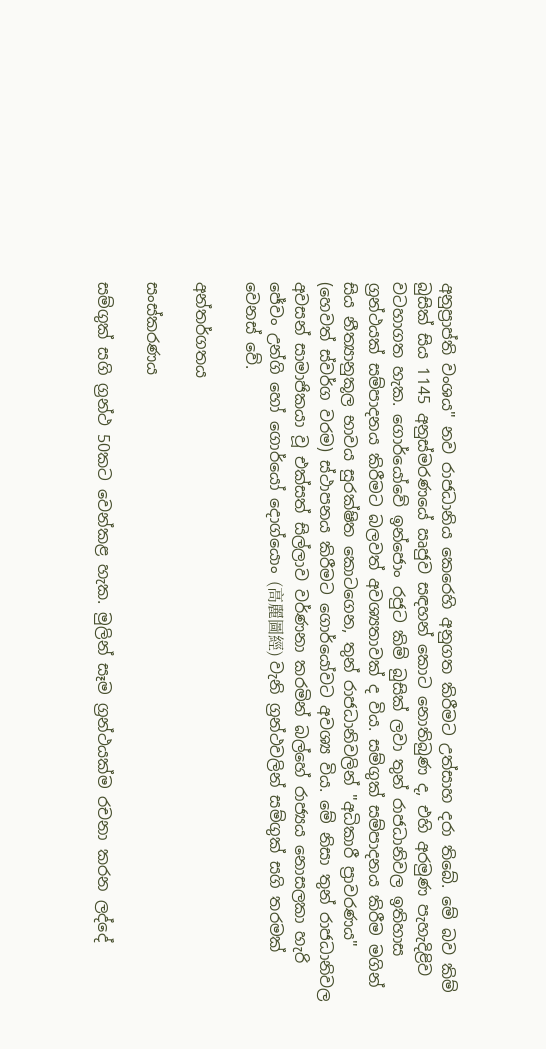අනුප්‍රාප්ති වංශය" නව රාජධානිය කෙරෙහි අනුගත කිරීමට උත්සාහ දරා තිබේ. මේ බව කිම් බුසික් සිය 1145 අනුස්මරණයේ ඍජුව සඳහන් කොට නොතිබුණ ද, එහි අරමුණ පැහැදිළිව වටහාගත හැක. ගොර්යෝවේ ඉන්ජොං රජුට කිම් බුසික් ලවා තුන් රාජධානිවල ඉතිහාස ග්‍රන්ථයක් සම්පාදනය කිරීමට බලවත් අවශ්‍යතාවක් ද විය. සම්ගුක් සම්පාදනය කිරීම මගින් සිය නීත්‍යානුකූල භාවය සුරක්ෂිත කොටගෙන, තුන් රාජධානිවලින් "අධිකාරී ප්‍රාවරණය" (හෙවත් ස්වර්ග වරම) ස්ථාපනය කිරීමට ගොර්යෝවට අවශ්‍ය විය. මේ නිසා තුන් රාජධානිවල අවසන් සාමාජිකයා වූ එක්සත් සිල්ලාව වර්ණනා කරමින් බල්හේ රාජ්‍යය නොසලකා හැරි ජේවං උන්ගි හෝ ගොර්යෝ දොග්යොං (高麗圖經) වැනි ග්‍රන්ථවලින් සම්ගුක් සගි තරමක් වෙනස් වේ.

අන්තර්ගතය

සංස්කරණය

සම්ගුක් සගි ග්‍රන්ථ 50කට වෙන්කළ හැක. මුලින් සෑම ග්‍රන්ථයක්ම රචනා කරන ලද්දේ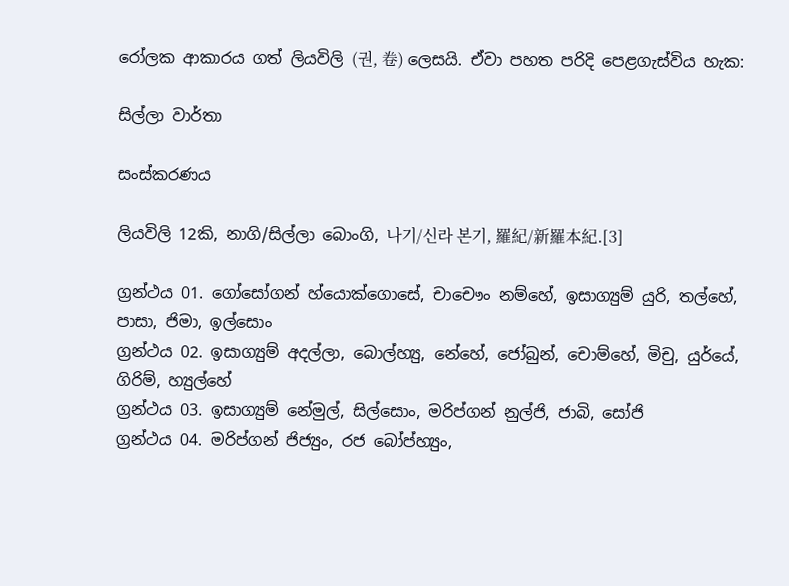රෝලක ආකාරය ගත් ලියවිලි (권, 卷) ලෙසයි. ඒවා පහත පරිදි පෙළගැස්විය හැක:

සිල්ලා වාර්තා

සංස්කරණය

ලියවිලි 12කි, නාගි/සිල්ලා බොංගි, 나기/신라 본기, 羅紀/新羅本紀.[3]

ග්‍රන්ථය 01. ගෝසෝගන් හ්යොක්ගොසේ, චාචෞං නම්හේ, ඉසාග්‍යුම් යුරි, තල්හේ, පාසා, ජිමා, ඉල්සොං
ග්‍රන්ථය 02. ඉසාග්‍යුම් අදල්ලා, බොල්හ්‍යු, නේහේ, ජෝබුන්, චොම්හේ, මිචු, යුර්යේ, ගිරිම්, හ්‍යුල්හේ
ග්‍රන්ථය 03. ඉසාග්‍යුම් නේමුල්, සිල්සොං, මරිප්ගන් නුල්ජි, ජාබි, සෝජි
ග්‍රන්ථය 04. මරිප්ගන් ජිජ්‍යුං, රජ බෝප්හ්‍යුං,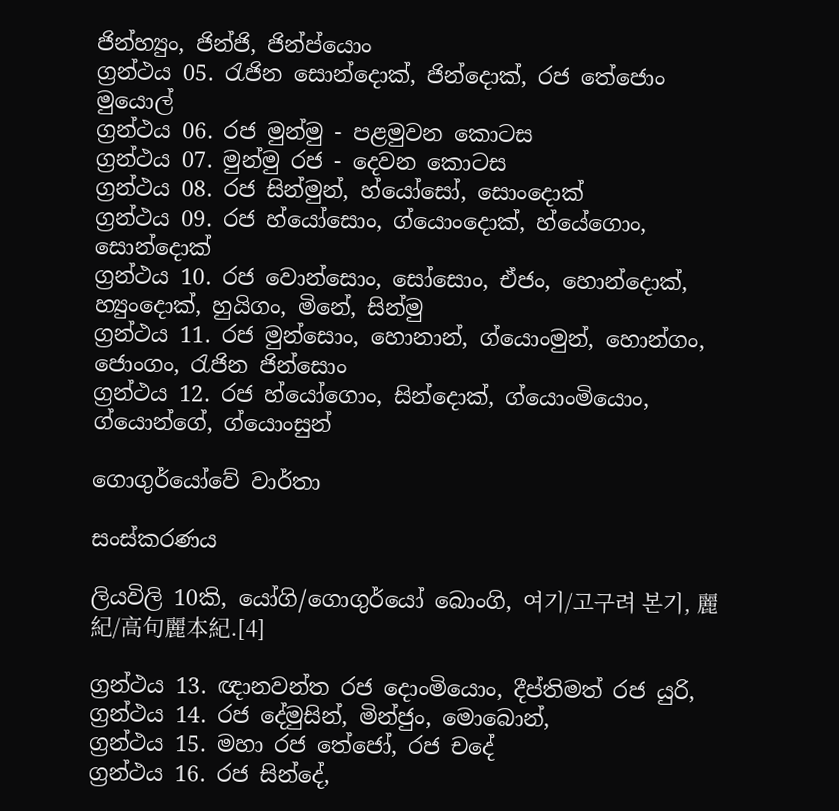ජින්හ්‍යුං, ජින්ජි, ජින්ප්යොං
ග්‍රන්ථය 05. රැජින සොන්දොක්, ජින්දොක්, රජ තේජොං මුයොල්
ග්‍රන්ථය 06. රජ මුන්මු - පළමුවන‍ කොටස
ග්‍රන්ථය 07. මුන්මු රජ - දෙවන කොටස
ග්‍රන්ථය 08. රජ සින්මුන්, හ්යෝසෝ, සොංදොක්
ග්‍රන්ථය 09. රජ හ්යෝසොං, ග්යොංදොක්, හ්යේගොං, සොන්දොක්
ග්‍රන්ථය 10. රජ වොන්සොං, සෝසොං, ඒජං, හොන්දොක්, හ්‍යුංදොක්, හුයිගං, මිනේ, සින්මු
ග්‍රන්ථය 11. රජ මුන්සොං, හොනාන්, ග්යොංමුන්, හොන්ගං, ජොංගං, රැජින ජින්සොං
ග්‍රන්ථය 12. රජ හ්යෝගොං, සින්දොක්, ග්යොංමියොං, ග්යොන්ගේ, ග්යොංසුන්

ගොගුර්යෝවේ වාර්තා

සංස්කරණය

ලියවිලි 10කි, යෝගි/ගොගුර්යෝ බොංගි, 여기/고구려 본기, 麗紀/高句麗本紀.[4]

ග්‍රන්ථය 13. ඥානවන්ත රජ දොංමියොං, දීප්තිමත් රජ යුරි,
ග්‍රන්ථය 14. රජ දේමුසින්, මින්ජුං, මොබොන්,
ග්‍රන්ථය 15. මහා රජ තේජෝ, රජ චදේ
ග්‍රන්ථය 16. රජ සින්දේ,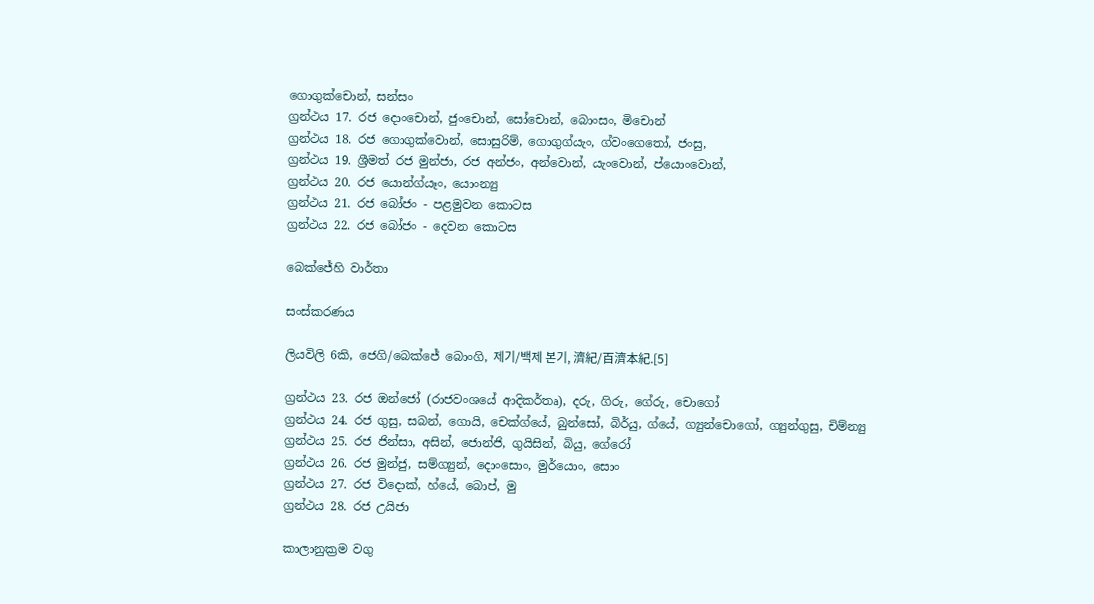ගොගුක්චොන්, සන්සං
ග්‍රන්ථය 17. රජ දොංචොන්, ජුංචොන්, සෝචොන්, බොංසං, මිචොන්
ග්‍රන්ථය 18. රජ ගොගුක්වොන්, සොසුරිම්, ගොගුග්යැං, ග්වංගෙතෝ, ජංසු,
ග්‍රන්ථය 19. ශ්‍රීමත් රජ මුන්ජා, රජ අන්ජං, අන්වොන්, යැංවොන්, ප්යොංවොන්,
ග්‍රන්ථය 20. රජ යොන්ග්යෑං, යොංන්‍යු
ග්‍රන්ථය 21. රජ බෝජං - පළමුවන කොටස
ග්‍රන්ථය 22. රජ බෝජං - දෙවන කොටස

බෙක්ජේහි වාර්තා

සංස්කරණය

ලියවිලි 6කි, ජෙගි/බෙක්ජේ බොංගි, 제기/백제 본기, 濟紀/百濟本紀.[5]

ග්‍රන්ථය 23. රජ ඔන්ජෝ (රාජවංශයේ ආදිකර්තෘ), දරු, ගිරු, ගේරු, චොගෝ
ග්‍රන්ථය 24. රජ ගුසු, සබන්, ගොයි, චෙක්ග්යේ, බුන්සෝ, බිර්යු, ග්යේ, ග්‍යුන්චොගෝ, ග්‍යුන්ගුසු, චිම්න්‍යු
ග්‍රන්ථය 25. රජ ජින්සා, අසින්, ජොන්ජි, ගුයිසින්, බියු, ගේරෝ
ග්‍රන්ථය 26. රජ මුන්ජු, සම්ග්‍යුන්, දොංසොං, මුර්යොං, සොං
ග්‍රන්ථය 27. රජ විදොක්, හ්යේ, බොප්, මු
ග්‍රන්ථය 28. රජ උයිජා

කාලානුක්‍රම වගු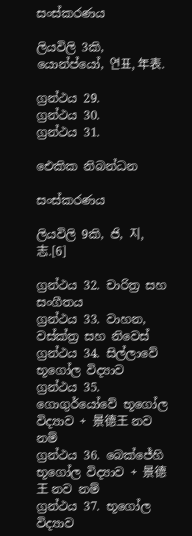සංස්කරණය

ලියවිලි 3කි, යොන්ප්යෝ, 연표, 年表.

ග්‍රන්ථය 29.
ග්‍රන්ථය 30.
ග්‍රන්ථය 31.

ඓකික නිබන්ධන

සංස්කරණය

ලියවිලි 9කි, ජි, 지, 志.[6]

ග්‍රන්ථය 32. චාරිත්‍ර සහ සංගීතය
ග්‍රන්ථය 33. වාහන, වස්ක්ත්‍ර සහ නිවෙස්
ග්‍රන්ථය 34. සිල්ලාවේ භූගෝල විද්‍යාව
ග්‍රන්ථය 35. ගොගුර්යෝවේ භූගෝල විද්‍යාව + 景德王 නව නම්
ග්‍රන්ථය 36. බෙක්ජේහි භූගෝල විද්‍යාව + 景德王 නව නම්
ග්‍රන්ථය 37. භූගෝල විද්‍යාව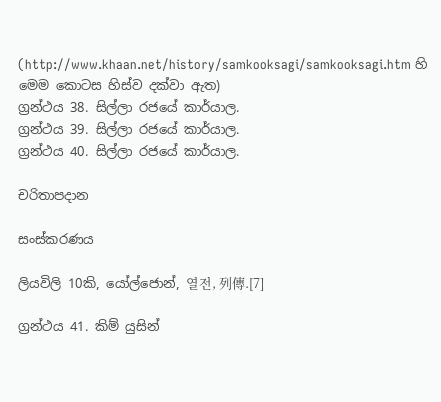(http://www.khaan.net/history/samkooksagi/samkooksagi.htm හි මෙම කොටස හිස්ව දක්වා ඇත)
ග්‍රන්ථය 38. සිල්ලා රජයේ කාර්යාල.
ග්‍රන්ථය 39. සිල්ලා රජයේ කාර්යාල.
ග්‍රන්ථය 40. සිල්ලා රජයේ කාර්යාල.

චරිතාපදාන

සංස්කරණය

ලියවිලි 10කි, යෝල්ජොන්, 열전, 列傳.[7]

ග්‍රන්ථය 41. කිම් යුසින්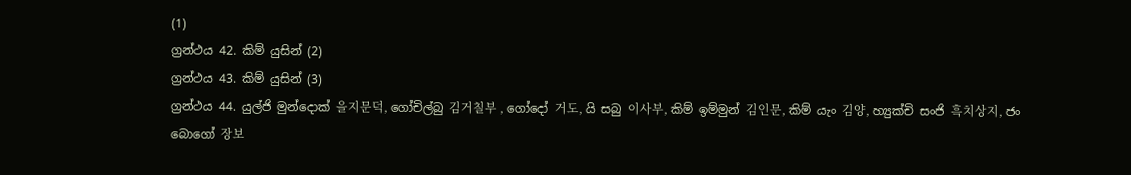(1)
ග්‍රන්ථය 42. කිම් යුසින් (2)
ග්‍රන්ථය 43. කිම් යුසින් (3)
ග්‍රන්ථය 44. යුල්ජි මුන්දොක් 을지문덕, ගෝචිල්බු 김거칠부 , ගෝදෝ 거도, යි සබු 이사부, කිම් ඉම්මුන් 김인문, කිම් යැං 김양, හ්‍යුක්චි සංජි 흑치상지, ජං බොගෝ 장보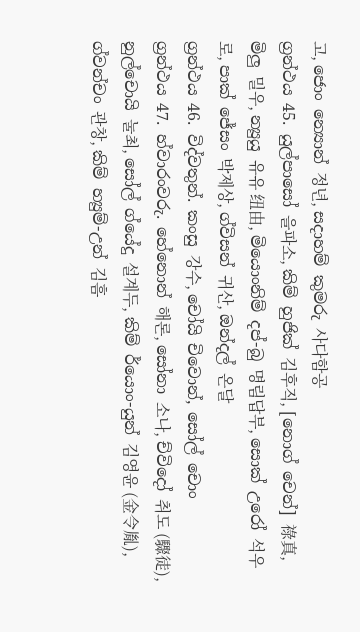고, ජොං න්‍යොන් 정년, සදාහම් කුමරු 사다함공
ග්‍රන්ථය 45. යුල්පාසෝ 을파소, කිම් හුජික් 김후직, [නොග් චෙන්] 祿真, මිලු 밀우, න්‍යුයු 유유 纽由, මියොංනිම් දප්-බු 명림답부, සොක් උරෝ 석우로, පාක් ජේසං 박제상, ග්විසන් 귀산, ඔන්දල් 온달
ග්‍රන්ථය 46. විද්වතුන්. කංසු 강수, චෝයි චිවොන්, සෝල් චොං
ග්‍රන්ථය 47. හ්වාරංවරු. හේනොන් 해론, සෝනා 소나, ච්විදෝ 취도 (驟徒), නුල්චොයි 눌최, සෝල් ග්යේදු 설계두, කිම් ර්යොං-යුන් 김영윤 (金令胤), ග්වන්චං 관창, කිම් හ්‍යුම්-උන් 김흠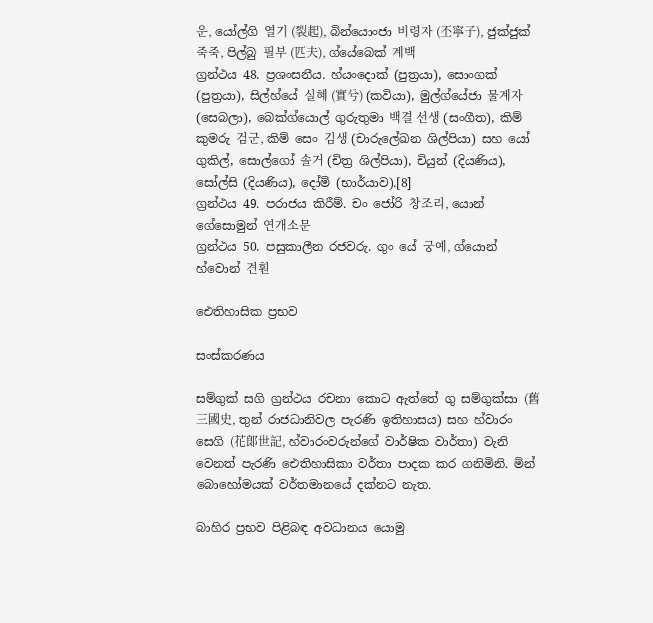운, යෝල්ගි 열기 (裂起), බින්යොංජා 비령자 (丕寧子), ජුක්ජුක් 죽죽, පිල්බු 필부 (匹夫), ග්යේබෙක් 계백
ග්‍රන්ථය 48. ප්‍රශංසනීය. හ්යංදොක් (පුත්‍රයා), සොංගක් (පුත්‍රයා), සිල්හ්යේ 실혜 (實兮) (කවියා), මුල්ග්යේජා 물계자 (සෙබලා), බෙක්ග්යොල් ගුරුතුමා 백결 선생 (සංගීත), කිම් කුමරු 검군, කිම් සෙං 김생 (චාරුලේඛන ශිල්පියා) සහ යෝ ගුකිල්, සොල්ගෝ 솔거 (චිත්‍ර ශිල්පියා), චියුන් (දියණිය), සෝල්සි (දියණිය), දෝමි (භාර්යාව).[8]
ග්‍රන්ථය 49. පරාජය කිරීම්. චං ජෝරි 창조리, යොන් ගේසොමුන් 연개소문
ග්‍රන්ථය 50. පසුකාලීන රජවරු. ගුං යේ 궁예, ග්යොන් හ්වොන් 견훤

ඓතිහාසික ප්‍රභව

සංස්කරණය

සම්ගුක් සගි ග්‍රන්ථය රචනා කොට ඇත්තේ ගු සම්ගුක්සා (舊三國史, තුන් රාජධානිවල පැරණි ඉතිහාසය) සහ හ්වාරං සෙගි (花郞世記, හ්වාරංවරුන්ගේ වාර්ෂික වාර්තා) වැනි වෙනත් පැරණි ඓතිහාසිකා වර්තා පාදක කර ගනිමිනි. මින් බොහෝමයක් වර්තමානයේ දක්නට නැත.

බාහිර ප්‍රභව පිළිබඳ අවධානය යොමු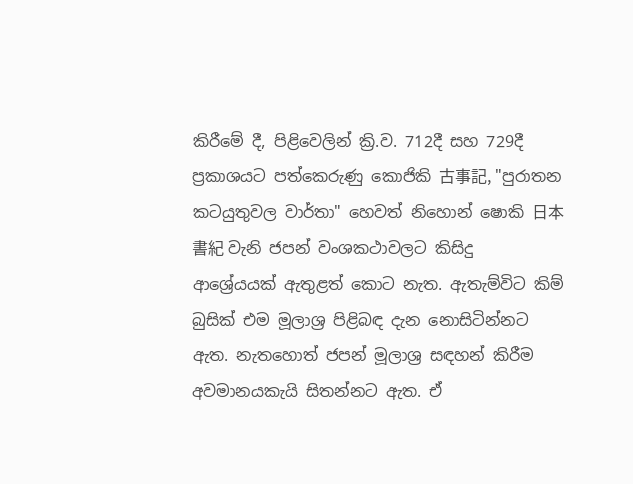කිරීමේ දී, පිළිවෙලින් ක්‍රි.ව. 712දී සහ 729දී ප්‍රකාශයට පත්කෙරුණු කොජිකි 古事記, "පුරාතන කටයුතුවල වාර්තා" හෙවත් නිහොන් ෂොකි 日本書紀 වැනි ජපන් වංශකථාවලට කිසිදු ආශ්‍රේයයක් ඇතුළත් කොට නැත. ඇතැම්විට කිම් බුසික් එම මූලාශ්‍ර පිළිබඳ දැන නොසිටින්නට ඇත. නැතහොත් ජපන් මූලාශ්‍ර සඳහන් කිරීම අවමානයකැයි සිතන්නට ඇත. ඒ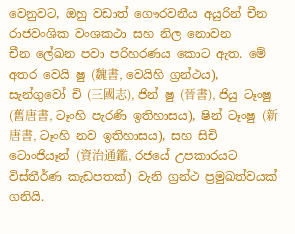වෙනුවට, ඔහු වඩාත් ගෞරවනීය අයුරින් චීන රාජවංශික වංශකථා සහ නිල නොවන චීන ‍ලේඛන පවා පරිහරණය කොට ඇත. මේ අතර වෙයි ෂු (魏書, වෙයිහි ග්‍රන්ථය), සැන්ගුවෝ චි (三國志), ජින් ෂු (晉書), ජියු ටෑංෂු (舊唐書, ටෑංහි පැරණි ඉතිහාසය), ෂින් ටෑංෂු (新唐書, ටෑංහි නව ඉතිහාසය), සහ සිචි ටොංජියෑන් (資治通鑑, රජයේ උපකාරයට විස්තීර්ණ කැඩපතක්) වැනි ග්‍රන්ථ ප්‍රමුඛත්වයක් ගනියි.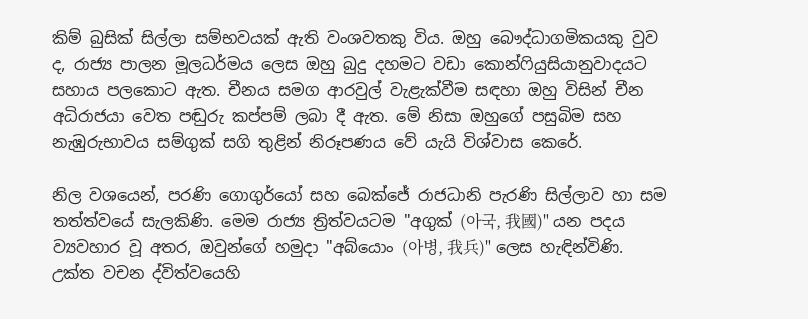කිම් බුසික් සිල්ලා සම්භවයක් ඇති වංශවතකු විය. ඔහු බෞද්ධාගමිකයකු වුව ද, රාජ්‍ය පාලන මූලධර්මය ලෙස ඔහු බුදු දහමට වඩා කොන්ෆියුසියානුවාදයට සහාය පලකොට ඇත. චීනය සමග ආරවුල් වැළැක්වීම සඳහා ඔහු විසින් චීන අධිරාජයා වෙත පඬුරු කප්පම් ලබා දී ඇත. මේ නිසා ඔහුගේ පසුබිම සහ නැඹුරුභාවය සම්ගුක් සගි තුළින් නිරූපණය වේ යැයි විශ්වාස කෙරේ.

නිල වශයෙන්, පරණි ගොගුර්යෝ සහ බෙක්ජේ රාජධානි පැරණි සිල්ලාව හා සම තත්ත්වයේ සැලකිණි. මෙම රාජ්‍ය ත්‍රිත්වයටම "අගුක් (아국, 我國)" යන පදය ව්‍යවහාර වූ අතර, ඔවුන්ගේ හමුදා "අබ්යොං (아병, 我兵)" ලෙස හැඳින්විණි. උක්ත වචන ද්විත්වයෙහි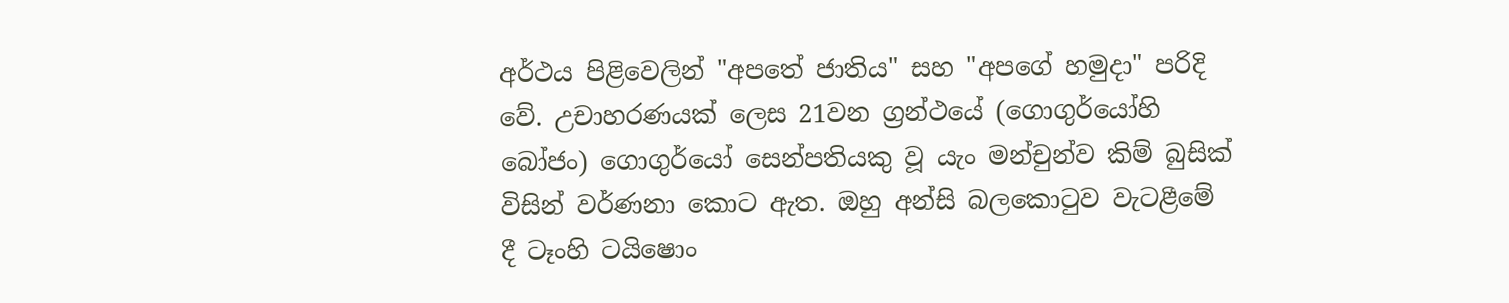අර්ථය පිළිවෙලින් "අපතේ ජාතිය" සහ "අපගේ හමුදා" පරිදි වේ. උචාහරණයක් ලෙස 21වන ග්‍රන්ථයේ (ගොගුර්යෝහි බෝජං) ගොගුර්යෝ සෙන්පතියකු වූ යැං මන්චුන්ව කිම් බුසික් විසින් වර්ණනා කොට ඇත. ඔහු අන්සි බලකොටුව වැටළීමේ දී ටෑංහි ටයිෂොං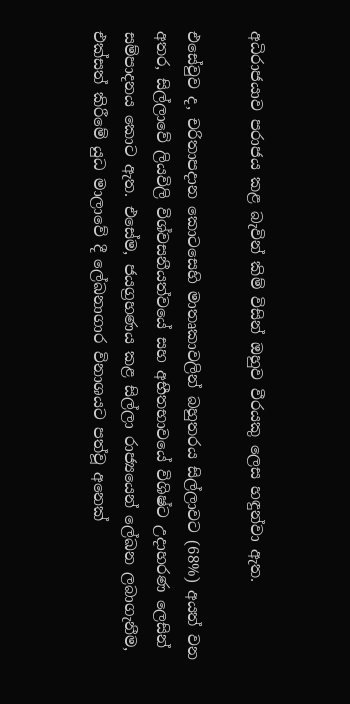අධිරාජයාව පරාජය කළ බැවින් කිම් විසින් ඔහුව වීරයකු ලෙස හඳුන්වා ඇත.

එසේවුව ද, චරිතාපදාන කොටසෙහි මාතෘකාවලින් බහුතරය සිල්ලාවට (68%) අයත් වන අතර, සිල්ලාවේ ලියවිලි විශ්වසනීයත්වයේ සහ අභීතභාවයේ විශිෂ්ට උදාහරණ ලෙසින් සම්පාදනය කොට ඇත. එසේම, ජයග්‍රහණය කළ සිල්ලා රාජ්‍යයෙන් ලේඛන ලබාගැනීම, එක්සත් කිරීමේ යුධ මාලාවේ දී ලේඛනාගාර විනාශයට පත්වූ අනෙක්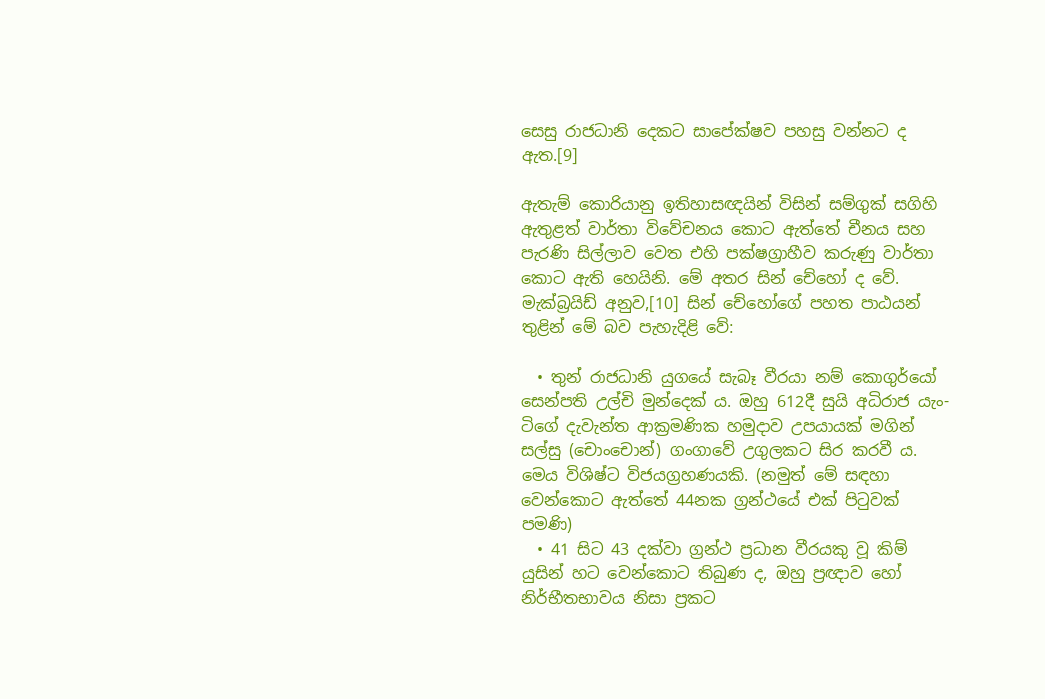සෙසු රාජධානි දෙකට සාපේක්ෂව පහසු වන්නට ද ඇත.[9]

ඇතැම් කොරියානු ඉතිහාසඥයින් විසින් සම්ගුක් සගිහි ඇතුළත් වාර්තා විවේචනය කොට ඇත්තේ චීනය සහ පැරණි සිල්ලාව වෙත එහි පක්ෂග්‍රාහීව කරුණු වාර්තා කොට ඇති හෙයිනි. මේ අතර සින් චේහෝ ද වේ. මැක්බ්‍රයිඩ් අනුව,[10] සින් චේහෝගේ පහත පාඨයන් තුළින් මේ බව පැහැදිළි වේ:

  • තුන් රාජධානි යුගයේ සැබෑ වීරයා නම් කොගුර්යෝ සෙන්පති උල්චි මුන්දෙක් ය. ඔහු 612දී සුයි අධිරාජ යැං-ටිගේ දැවැන්ත ආක්‍රමණික හමුදාව උපයායක් මගින් සල්සු (චොංචොන්) ගංගාවේ උගුලකට සිර කරවී ය. මෙය විශිෂ්ට විජයග්‍රහණයකි. (නමුත් මේ සඳහා වෙන්කොට ඇත්තේ 44නක ග්‍රන්ථයේ එක් පිටුවක් පමණි)
  • 41 සිට 43 දක්වා ග්‍රන්ථ ප්‍රධාන වීරයකු වූ කිම් යුසින් හට වෙන්කොට තිබුණ ද, ඔහු ප්‍රඥාව හෝ නිර්භීතභාවය නිසා ප්‍රකට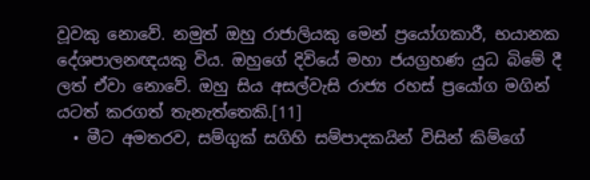වූවකු නොවේ. නමුත් ඔහු රාජාලියකු මෙන් ප්‍රයෝගකාරී, භයානක දේශපාලනඥයකු විය. ඔහුගේ දිවියේ මහා ජයග්‍රහණ යුධ බිමේ දී ලත් ඒවා නොවේ. ඔහු සිය අසල්වැසි රාජ්‍ය රහස් ප්‍රයෝග මගින් යටත් කරගත් තැනැත්තෙකි.[11]
  • මීට අමතරව, සම්ගුක් සගිහි සම්පාදකයින් විසින් කිම්ගේ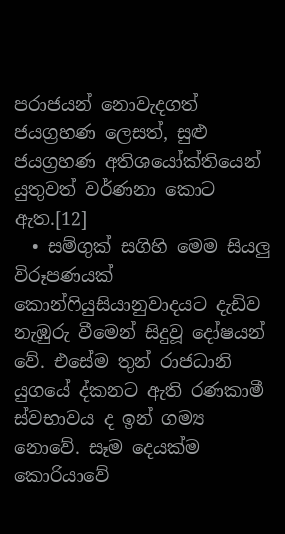පරාජයන් නොවැදගත් ජයග්‍රහණ ලෙසත්, සුළු ජයග්‍රහණ අතිශයෝක්තියෙන් යුතුවත් වර්ණනා කොට ඇත.[12]
  • සම්ගුක් සගිහි මෙම සියලු විරූපණයක් කොන්ෆියුසියානුවාදයට දැඩිව නැඹුරු වීමෙන් සිදුවූ දෝෂයන් වේ. එසේම තුන් රාජධානි යුගයේ ද්කනට ඇති රණකාමී ස්වභාවය ද ඉන් ගම්‍ය නොවේ. සෑම දෙයක්ම කොරියාවේ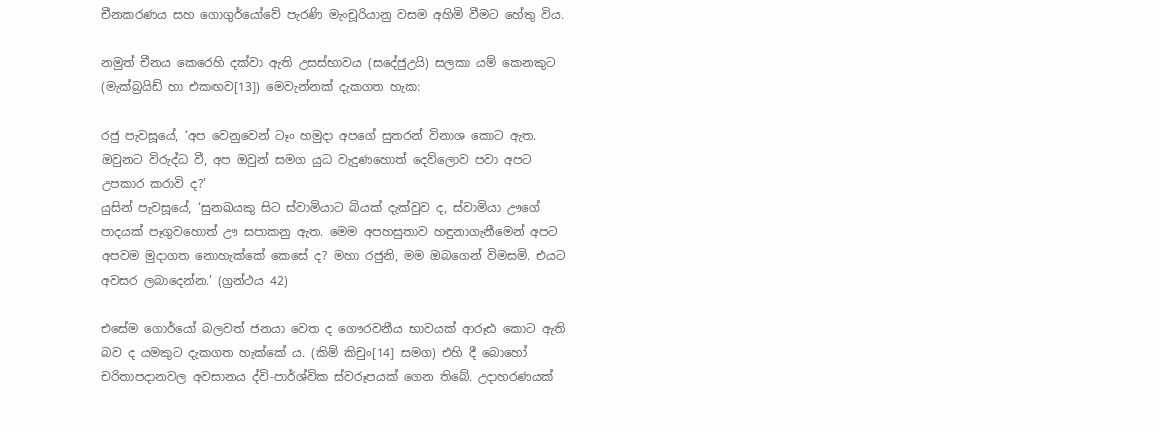චීනකරණය සහ ගොගුර්යෝවේ පැරණි මැංචූරියානු වසම අහිමි වීමට හේතු විය.

නමුත් චීනය කෙරෙහි දක්වා ඇති උසස්භාවය (සදේජුඋයි) සලකා යම් කෙනකුට (මැක්බ්‍රයිඩ් හා එකඟව[13]) මෙවැන්නක් දැකගත හැක:

රජු පැවසූයේ, ‘අප වෙනුවෙන් ටෑං හමුදා අපගේ සුතරන් විනාශ කොට ඇත. ඔවුනට විරුද්ධ වී, අප ඔවුන් සමග යුධ වැදුණහොත් දෙව්ලොව පවා අපට උපකාර කරාවි ද?’
යුසින් පැවසූයේ, ‘සුනඛයකු සිට ස්වාමියාට බියක් දැක්වුව ද, ස්වාමියා ඌගේ පාදයක් පෑගුවහොත් ඌ සපාකනු ඇත. මෙම අපහසුතාව හඳුනාගැනීමෙන් අපට අපවම මුදාගත නොහැක්කේ කෙසේ ද? මහා රජුනි, මම ඔබගෙන් විමසමි. එයට අවසර ලබාදෙන්න.’ (ග්‍රන්ථය 42)

එසේම ගොර්යෝ බලවත් ජනයා වෙත ද ගෞරවනීය භාවයක් ආරූඪ කොට ඇති බව ද යමකුට දැකගත හැක්කේ ය. (කිම් කිචුං[14] සමග) එහි දී බොහෝ චරිතාපදානවල අවසානය ද්වි-පාර්ශ්වික ස්වරූපයක් ගෙන තිබේ. උදාහරණයක්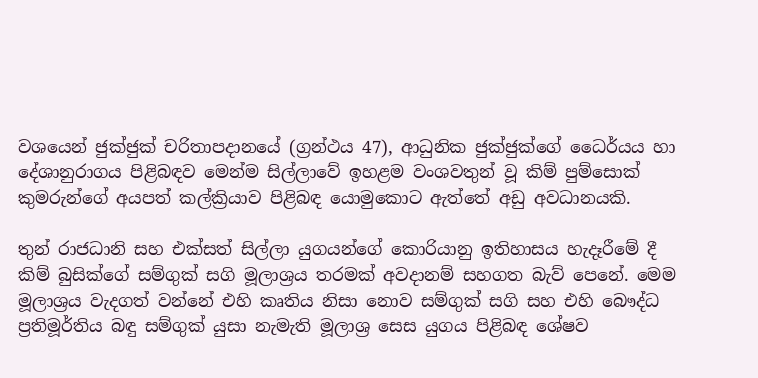වශයෙන් ජුක්ජුක් චරිතාපදානයේ (ග්‍රන්ථය 47), ආධුනික ජුක්ජුක්ගේ ධෛර්යය හා දේශානුරාගය පිළිබඳව මෙන්ම සිල්ලාවේ ඉහළම වංශවතුන් වූ කිම් පුම්සොක් කුමරුන්ගේ අයපත් කල්ක්‍රියාව පිළිබඳ යොමුකොට ඇත්තේ අඩු අවධානයකි‍.

තුන් රාජධානි සහ එක්සත් සිල්ලා යුගයන්ගේ කොරියානු ඉතිහාසය හැදෑරීමේ දී කිම් බුසික්ගේ සම්ගුක් සගි මූලාශ්‍රය තරමක් අවදානම් සහගත බැව් පෙනේ. මෙම මූලාශ්‍රය වැදගත් වන්නේ එහි කෘතිය නිසා නොව සම්ගුක් සගි සහ එහි බෞද්ධ ප්‍රතිමූර්තිය බඳු සම්ගුක් යුසා නැමැති මූලාශ්‍ර සෙස යුගය පිළිබඳ ශේෂව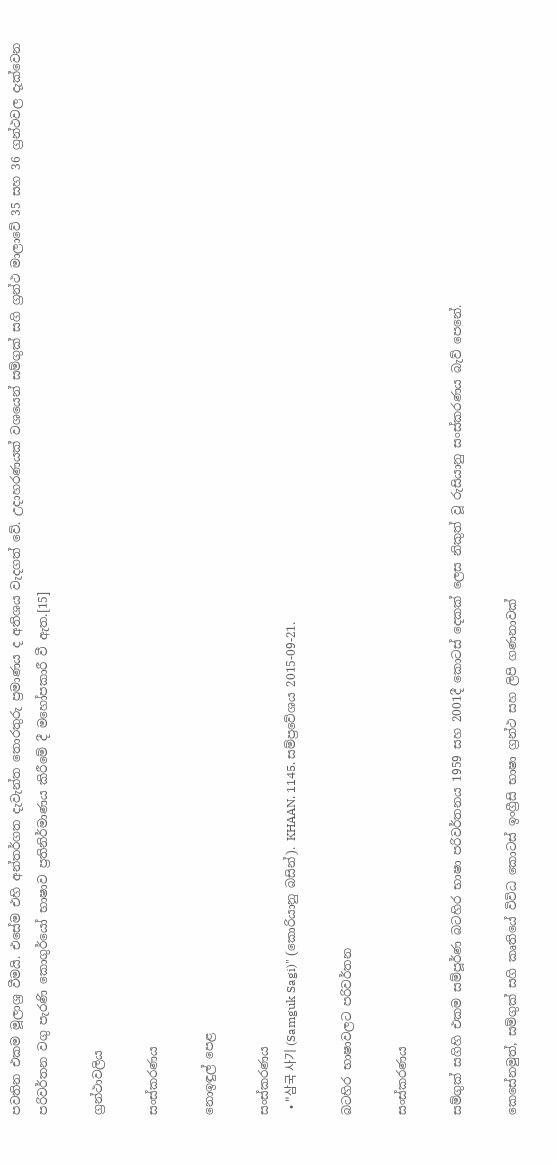පවතින එකම මූලාශ්‍ර වීමයි. එසේම එහි අන්තර්ගත දැවැන්ත තොරතුරු ප්‍රමාණය ද අතිශය වැදගත් වේ. උදාහරණයක් වශයෙන් සම්ගුක් සගි ග්‍රන්ථ මාලාවේ 35 සහ 36 ග්‍රන්ථවල දැක්වෙන පරිවර්තන වගු පැරණි කොගුර්යෝ භාෂාව ප්‍රතිනිර්මාණය කිරීමේ දී මහෝපකාරී වී ඇත.[15]

ග්‍රන්ථාවලිය

සංස්කරණය

නොඉඳුල් පෙළ

සංස්කරණය
  • "삼국 사기 (Samguk Sagi)" (කොරියානු බසින්). KHAAN. 1145. සම්ප්‍රවේශය 2015-09-21.

බටහිර භාෂාවලට පරිවර්තන

සංස්කරණය

සම්ගුක් සගිහි එකම සම්පූර්ණ බටහිර භාෂා පරිවර්තනය 1959 සහ 2001දී කොටස් දෙකක් ලෙස නිකුත් වූ රුසියානු සංස්කරණය බැව් පෙනේ.

කෙසේනමුත්, සම්ගුක් සගි කෘතියේ විවිධ කොටස් ඉංග්‍රීසි භාෂා ග්‍රන්ථ සහ ලිපි ගණනාවක්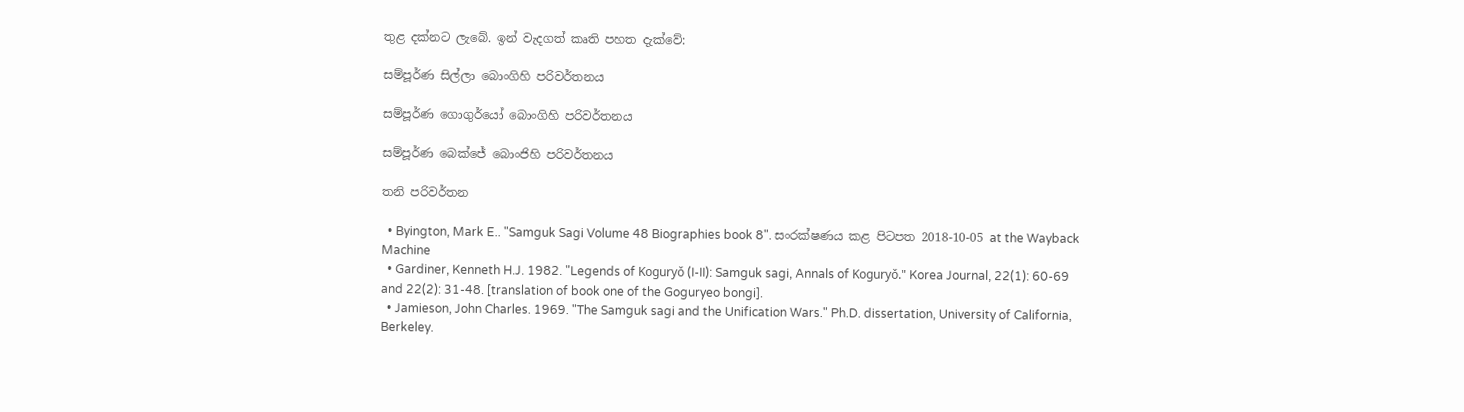තුළ දක්නට ලැ‍බේ. ඉන් වැදගත් කෘති පහත දැක්වේ:

සම්පූර්ණ සිල්ලා බොංගිහි පරිවර්තනය

සම්පූර්ණ ගොගුර්යෝ බොංගිහි පරිවර්තනය

සම්පූර්ණ බෙක්ජේ බොංජිහි පරිවර්තනය

තනි පරිවර්තන

  • Byington, Mark E.. "Samguk Sagi Volume 48 Biographies book 8". සංරක්ෂණය කළ පිටපත 2018-10-05 at the Wayback Machine
  • Gardiner, Kenneth H.J. 1982. "Legends of Koguryǒ (I-II): Samguk sagi, Annals of Koguryǒ." Korea Journal, 22(1): 60-69 and 22(2): 31-48. [translation of book one of the Goguryeo bongi].
  • Jamieson, John Charles. 1969. "The Samguk sagi and the Unification Wars." Ph.D. dissertation, University of California, Berkeley.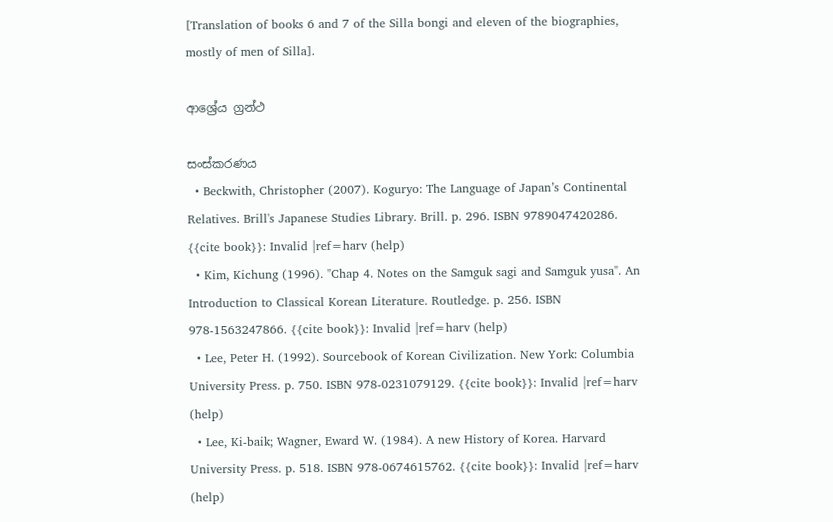[Translation of books 6 and 7 of the Silla bongi and eleven of the biographies, mostly of men of Silla].

ආශ්‍රේය ග්‍රන්ථ

සංස්කරණය
  • Beckwith, Christopher (2007). Koguryo: The Language of Japan’s Continental Relatives. Brill's Japanese Studies Library. Brill. p. 296. ISBN 9789047420286. {{cite book}}: Invalid |ref=harv (help)
  • Kim, Kichung (1996). "Chap 4. Notes on the Samguk sagi and Samguk yusa". An Introduction to Classical Korean Literature. Routledge. p. 256. ISBN 978-1563247866. {{cite book}}: Invalid |ref=harv (help)
  • Lee, Peter H. (1992). Sourcebook of Korean Civilization. New York: Columbia University Press. p. 750. ISBN 978-0231079129. {{cite book}}: Invalid |ref=harv (help)
  • Lee, Ki-baik; Wagner, Eward W. (1984). A new History of Korea. Harvard University Press. p. 518. ISBN 978-0674615762. {{cite book}}: Invalid |ref=harv (help)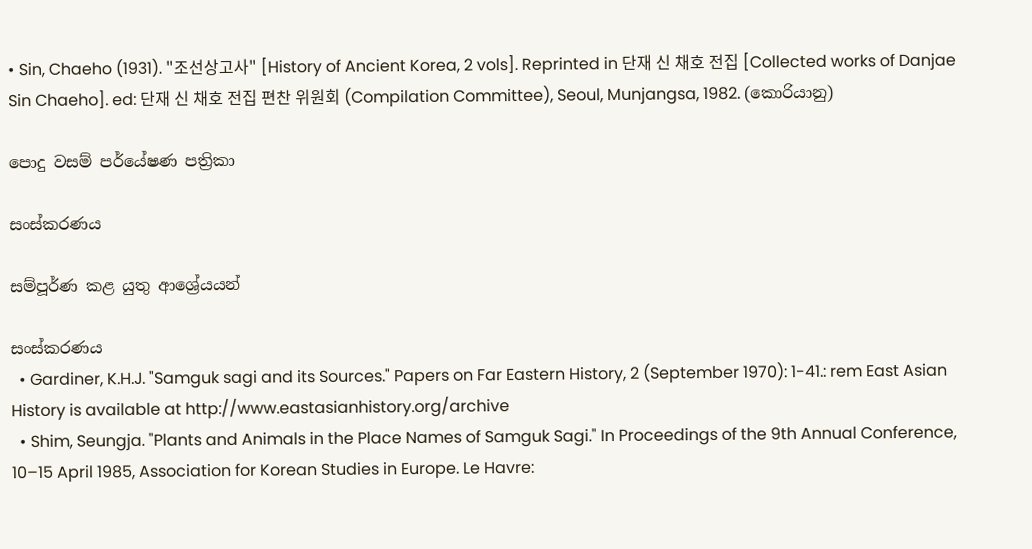• Sin, Chaeho (1931). "조선상고사" [History of Ancient Korea, 2 vols]. Reprinted in 단재 신 채호 전집 [Collected works of Danjae Sin Chaeho]. ed: 단재 신 채호 전집 편찬 위원회 (Compilation Committee), Seoul, Munjangsa, 1982. (කොරියානු)

පොදු වසම් පර්යේෂණ පත්‍රිකා

සංස්කරණය

සම්පූර්ණ කළ යුතු ආශ්‍රේයයන්

සංස්කරණය
  • Gardiner, K.H.J. "Samguk sagi and its Sources." Papers on Far Eastern History, 2 (September 1970): 1-41.: rem East Asian History is available at http://www.eastasianhistory.org/archive
  • Shim, Seungja. "Plants and Animals in the Place Names of Samguk Sagi." In Proceedings of the 9th Annual Conference, 10–15 April 1985, Association for Korean Studies in Europe. Le Havre: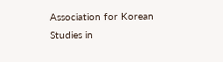Association for Korean Studies in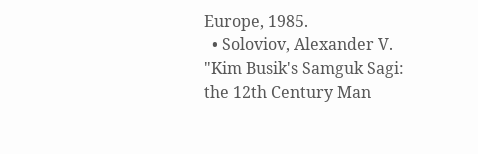Europe, 1985.
  • Soloviov, Alexander V. "Kim Busik's Samguk Sagi: the 12th Century Man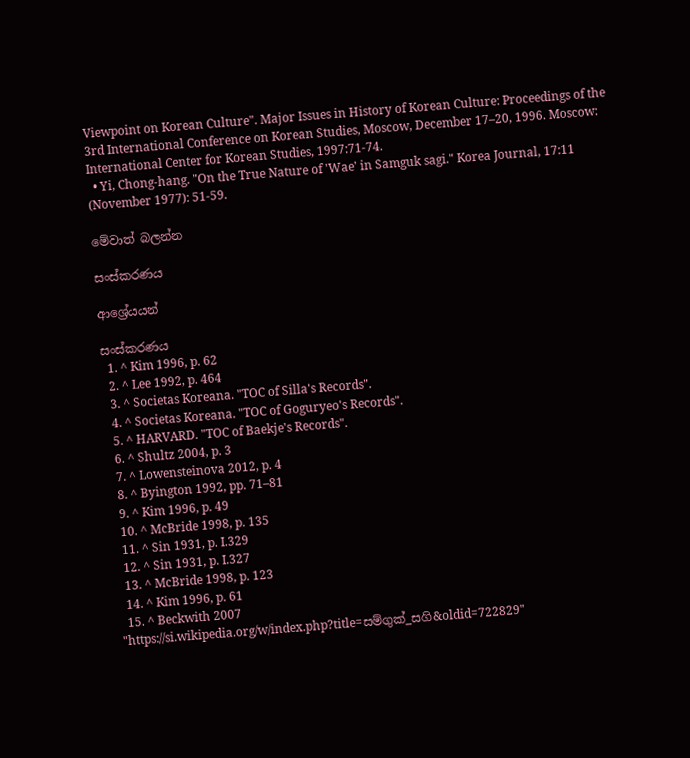Viewpoint on Korean Culture". Major Issues in History of Korean Culture: Proceedings of the 3rd International Conference on Korean Studies, Moscow, December 17–20, 1996. Moscow: International Center for Korean Studies, 1997:71-74.
  • Yi, Chong-hang. "On the True Nature of 'Wae' in Samguk sagi." Korea Journal, 17:11 (November 1977): 51-59.

මේවාත් බලන්න

සංස්කරණය

ආශ්‍රේයයන්

සංස්කරණය
  1. ^ Kim 1996, p. 62
  2. ^ Lee 1992, p. 464
  3. ^ Societas Koreana. "TOC of Silla's Records".
  4. ^ Societas Koreana. "TOC of Goguryeo's Records".
  5. ^ HARVARD. "TOC of Baekje's Records".
  6. ^ Shultz 2004, p. 3
  7. ^ Lowensteinova 2012, p. 4
  8. ^ Byington 1992, pp. 71–81
  9. ^ Kim 1996, p. 49
  10. ^ McBride 1998, p. 135
  11. ^ Sin 1931, p. I.329
  12. ^ Sin 1931, p. I.327
  13. ^ McBride 1998, p. 123
  14. ^ Kim 1996, p. 61
  15. ^ Beckwith 2007
"https://si.wikipedia.org/w/index.php?title=සම්ගුක්_සගි&oldid=722829"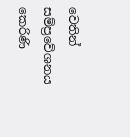වෙතින් සම්ප්‍රවේශනය කෙරිණි